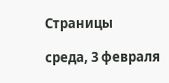Страницы

среда, 3 февраля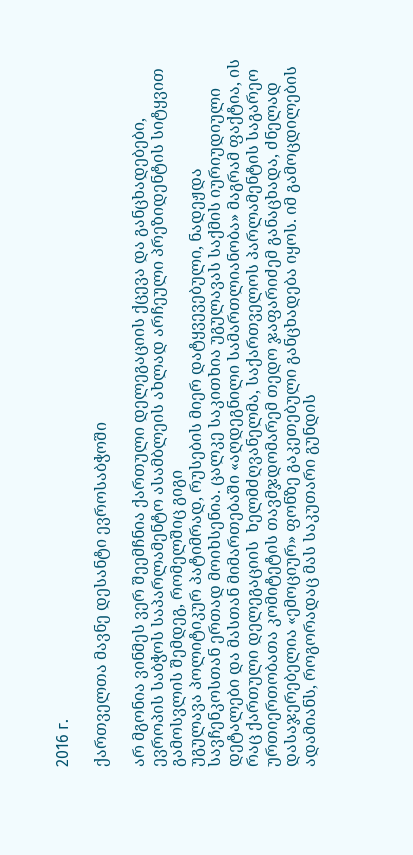2016 г.

ქართველთა მავნე დესანტი ევროსაბჭოში

არ მგონია ვინმეს ვერ შეემჩნია ქართული დელეგაციის ქცევა და განცხადებები, ევროპის საბჭოს საპარლამენტო ასამბლეის ახლად არჩეული პრეზიდენტის სიტყვით გამოსვლის შემდეგ, რომელშიც გიგი
უგულავა პოლიტიკურ პატიმრად, რუსების მიერ დატყვევებული, ნადეჟდა სავჩენკოსთან ერთად მოიხსენია. ცალკე საკითხია უგულავას საქმის იურიუდიული დეტალები და მასთან მიმართებაში «აღდეგნილი სამართლიანობა» მაგრამ ფაქტია, ის რაც ქართული დელეგაციის  ხელმძღვანელმა, საქართველოს პარლამენტის საგარეო ურთიერთობათა კომიტეტის თავმჯდომარემ თედო ჯაფარიძემ განაცხადა, ძნელად დასაჯერებელია «ემოციურ» ფონზე გაკეთებული განცხადება იყოს. იმ გამოცდილების ადამიანს, როგორადაც მას საკუთარი გუნდის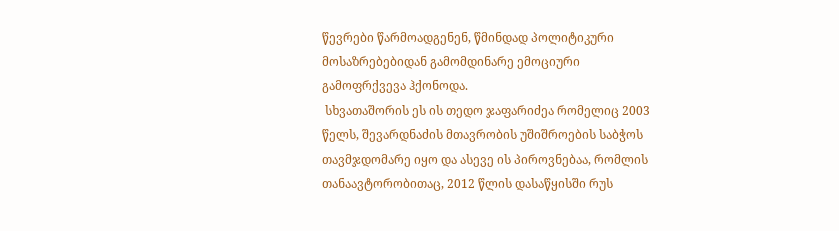წევრები წარმოადგენენ, წმინდად პოლიტიკური მოსაზრებებიდან გამომდინარე ემოციური გამოფრქვევა ჰქონოდა.
 სხვათაშორის ეს ის თედო ჯაფარიძეა რომელიც 2003 წელს, შევარდნაძის მთავრობის უშიშროების საბჭოს თავმჯდომარე იყო და ასევე ის პიროვნებაა, რომლის თანაავტორობითაც, 2012 წლის დასაწყისში რუს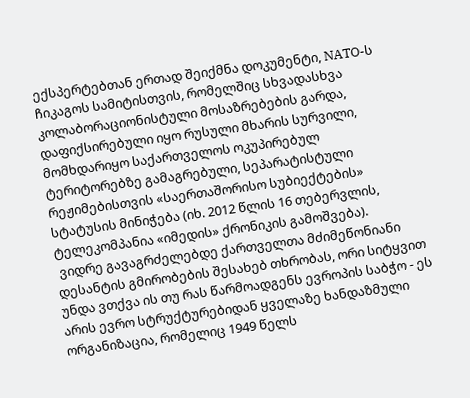ექსპერტებთან ერთად შეიქმნა დოკუმენტი, NATO-ს ჩიკაგოს სამიტისთვის, რომელშიც სხვადასხვა კოლაბორაციონისტული მოსაზრებების გარდა, დაფიქსირებული იყო რუსული მხარის სურვილი, მომხდარიყო საქართველოს ოკუპირებულ ტერიტორებზე გამაგრებული, სეპარატისტული რეჟიმებისთვის «საერთაშორისო სუბიექტების» სტატუსის მინიჭება (იხ. 2012 წლის 16 თებერვლის, ტელეკომპანია «იმედის» ქრონიკის გამოშვება).
 ვიდრე გავაგრძელებდე ქართველთა მძიმეწონიანი დესანტის გმირობების შესახებ თხრობას, ორი სიტყვით უნდა ვთქვა ის თუ რას წარმოადგენს ევროპის საბჭო - ეს არის ევრო სტრუქტურებიდან ყველაზე ხანდაზმული ორგანიზაცია, რომელიც 1949 წელს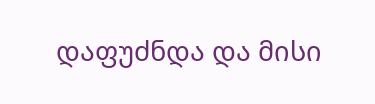დაფუძნდა და მისი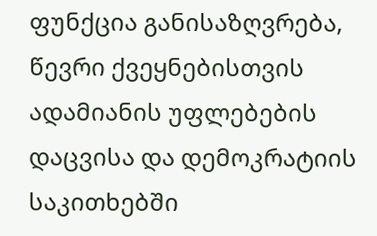ფუნქცია განისაზღვრება, წევრი ქვეყნებისთვის ადამიანის უფლებების დაცვისა და დემოკრატიის საკითხებში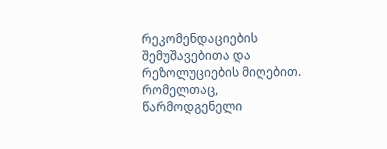რეკომენდაციების შემუშავებითა და რეზოლუციების მიღებით. რომელთაც, წარმოდგენელი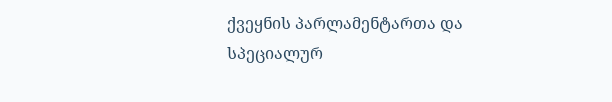ქვეყნის პარლამენტართა და სპეციალურ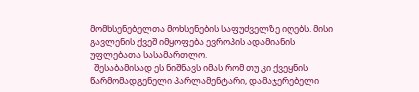მომხსენებელთა მოხსენების საფუძველზე იღებს. მისი გავლენის ქვეშ იმყოფება ევროპის ადამიანის უფლებათა სასამართლო.
  შესაბამისად ეს ნიშნავს იმას რომ თუ კი ქვეყნის წარმომადგენელი პარლამენტარი, დამაჯერებელი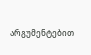არგუმენტებით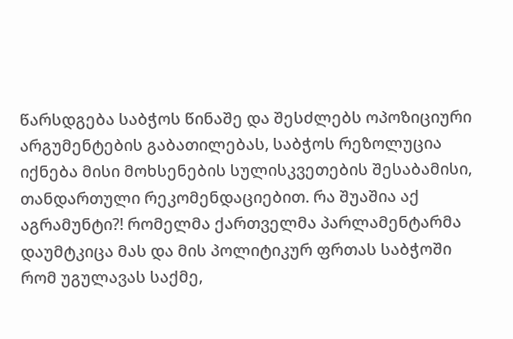წარსდგება საბჭოს წინაშე და შესძლებს ოპოზიციური არგუმენტების გაბათილებას, საბჭოს რეზოლუცია იქნება მისი მოხსენების სულისკვეთების შესაბამისი, თანდართული რეკომენდაციებით. რა შუაშია აქ აგრამუნტი?! რომელმა ქართველმა პარლამენტარმა დაუმტკიცა მას და მის პოლიტიკურ ფრთას საბჭოში რომ უგულავას საქმე,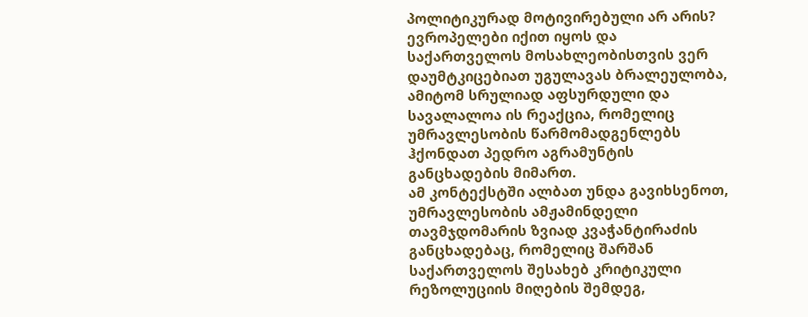პოლიტიკურად მოტივირებული არ არის? ევროპელები იქით იყოს და საქართველოს მოსახლეობისთვის ვერ დაუმტკიცებიათ უგულავას ბრალეულობა, ამიტომ სრულიად აფსურდული და სავალალოა ის რეაქცია, რომელიც უმრავლესობის წარმომადგენლებს ჰქონდათ პედრო აგრამუნტის განცხადების მიმართ.
ამ კონტექსტში ალბათ უნდა გავიხსენოთ, უმრავლესობის ამჟამინდელი თავმჯდომარის ზვიად კვაჭანტირაძის განცხადებაც, რომელიც შარშან საქართველოს შესახებ კრიტიკული რეზოლუციის მიღების შემდეგ,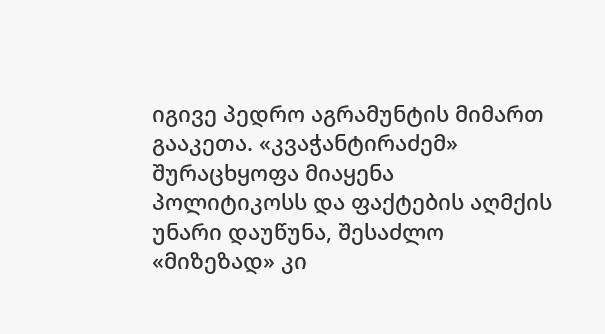იგივე პედრო აგრამუნტის მიმართ გააკეთა. «კვაჭანტირაძემ» შურაცხყოფა მიაყენა პოლიტიკოსს და ფაქტების აღმქის უნარი დაუწუნა, შესაძლო «მიზეზად» კი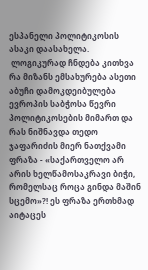ესპანელი პოლიტიკოსის ასაკი დაასახელა.
 ლოგიკურად ჩნდება კითხვა რა მიზანს ემსახურება ასეთი აბუჩი დამოკდეიბულება ევროპის საბჭოსა წევრი პოლიტიკოსების მიმართ და რას ნიშნავდა თედო ჯაფარიძის მიერ ნათქვამი ფრაზა - «საქართველო არ არის ხელწამოსაკრავი ბიჭი, რომელსაც როცა გინდა მაშინ სცემო»?! ეს ფრაზა ერთხმად აიტაცეს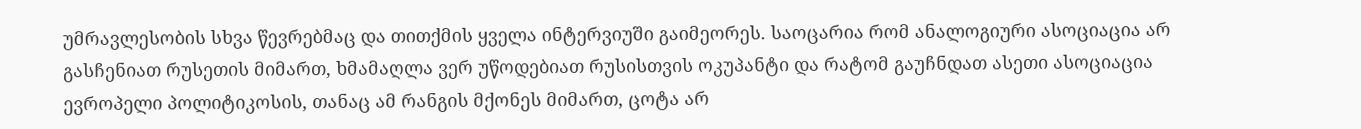უმრავლესობის სხვა წევრებმაც და თითქმის ყველა ინტერვიუში გაიმეორეს. საოცარია რომ ანალოგიური ასოციაცია არ გასჩენიათ რუსეთის მიმართ, ხმამაღლა ვერ უწოდებიათ რუსისთვის ოკუპანტი და რატომ გაუჩნდათ ასეთი ასოციაცია ევროპელი პოლიტიკოსის, თანაც ამ რანგის მქონეს მიმართ, ცოტა არ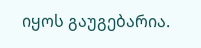იყოს გაუგებარია.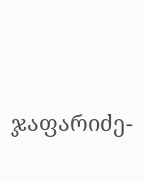ჯაფარიძე-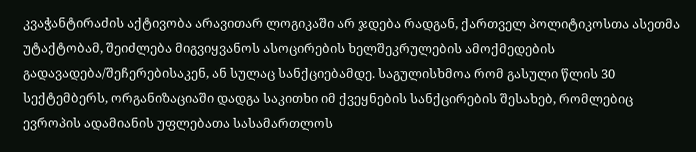კვაჭანტირაძის აქტივობა არავითარ ლოგიკაში არ ჯდება რადგან, ქართველ პოლიტიკოსთა ასეთმა უტაქტობამ, შეიძლება მიგვიყვანოს ასოცირების ხელშეკრულების ამოქმედების გადავადება/შეჩერებისაკენ, ან სულაც სანქციებამდე. საგულისხმოა რომ გასული წლის 30 სექტემბერს, ორგანიზაციაში დადგა საკითხი იმ ქვეყნების სანქცირების შესახებ, რომლებიც ევროპის ადამიანის უფლებათა სასამართლოს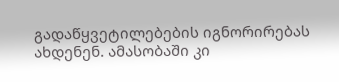გადაწყვეტილებების იგნორირებას ახდენენ. ამასობაში კი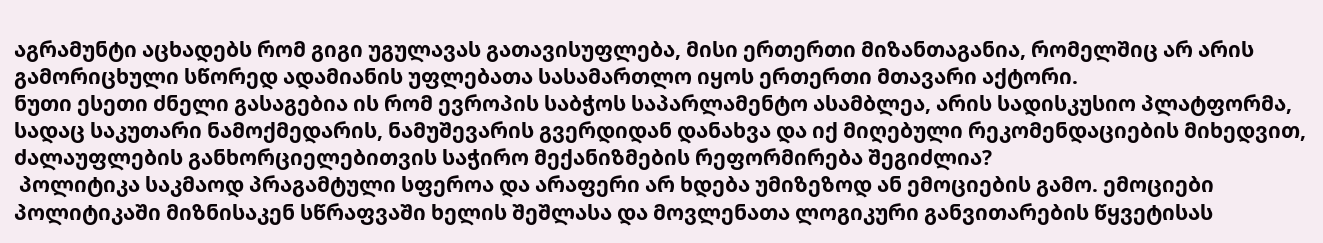აგრამუნტი აცხადებს რომ გიგი უგულავას გათავისუფლება, მისი ერთერთი მიზანთაგანია, რომელშიც არ არის გამორიცხული სწორედ ადამიანის უფლებათა სასამართლო იყოს ერთერთი მთავარი აქტორი.
ნუთი ესეთი ძნელი გასაგებია ის რომ ევროპის საბჭოს საპარლამენტო ასამბლეა, არის სადისკუსიო პლატფორმა, სადაც საკუთარი ნამოქმედარის, ნამუშევარის გვერდიდან დანახვა და იქ მიღებული რეკომენდაციების მიხედვით, ძალაუფლების განხორციელებითვის საჭირო მექანიზმების რეფორმირება შეგიძლია?
 პოლიტიკა საკმაოდ პრაგამტული სფეროა და არაფერი არ ხდება უმიზეზოდ ან ემოციების გამო. ემოციები პოლიტიკაში მიზნისაკენ სწრაფვაში ხელის შეშლასა და მოვლენათა ლოგიკური განვითარების წყვეტისას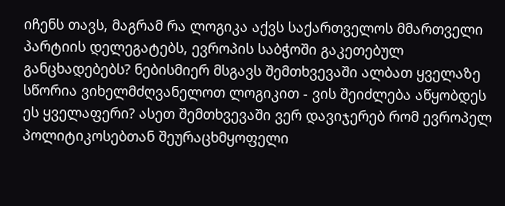იჩენს თავს, მაგრამ რა ლოგიკა აქვს საქართველოს მმართველი პარტიის დელეგატებს, ევროპის საბჭოში გაკეთებულ განცხადებებს? ნებისმიერ მსგავს შემთხვევაში ალბათ ყველაზე სწორია ვიხელმძღვანელოთ ლოგიკით - ვის შეიძლება აწყობდეს ეს ყველაფერი? ასეთ შემთხვევაში ვერ დავიჯერებ რომ ევროპელ პოლიტიკოსებთან შეურაცხმყოფელი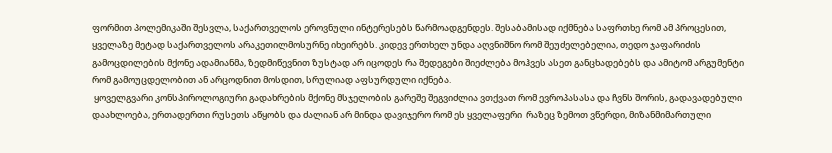ფორმით პოლემიკაში შესვლა, საქართველოს ეროვნული ინტერესებს წარმოადგენდეს. შესაბამისად იქმნება საფრთხე რომ ამ პროცესით, ყველაზე მეტად საქართველოს არაკეთილმოსურნე იხეირებს. კიდევ ერთხელ უნდა აღვნიშნო რომ შეუძელებელია, თედო ჯაფარიძის გამოცდილების მქონე ადამიანმა, ზედმიწევნით ზუსტად არ იცოდეს რა შედეგები შიეძლება მოჰვეს ასეთ განცხადებებს და ამიტომ არგუმენტი რომ გამოუცდელობით ან არცოდნით მოსდით, სრულიად აფსურდული იქნება.
 ყოველგვარი კონსპიროლოგიური გადახრების მქონე მსჯელობის გარეშე შეგვიძლია ვთქვათ რომ ევროპასასა და ჩვნს შორის, გადავადებული დაახლოება, ერთადერთი რუსეთს აწყობს და ძალიან არ მინდა დავიჯერო რომ ეს ყველაფერი  რაზეც ზემოთ ვწერდი, მიზანმიმართული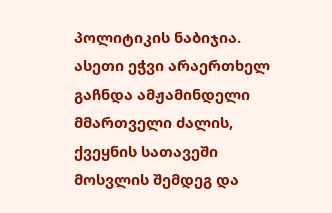პოლიტიკის ნაბიჯია. ასეთი ეჭვი არაერთხელ გაჩნდა ამჟამინდელი მმართველი ძალის, ქვეყნის სათავეში მოსვლის შემდეგ და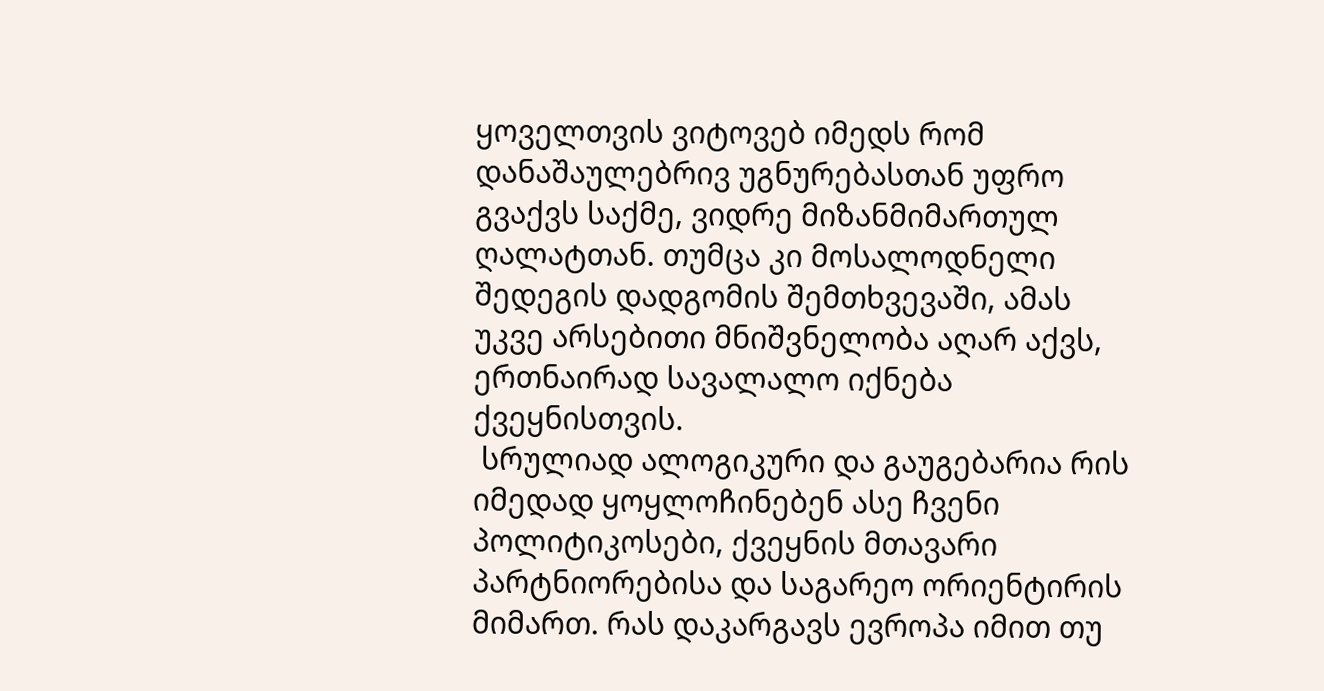ყოველთვის ვიტოვებ იმედს რომ დანაშაულებრივ უგნურებასთან უფრო გვაქვს საქმე, ვიდრე მიზანმიმართულ ღალატთან. თუმცა კი მოსალოდნელი შედეგის დადგომის შემთხვევაში, ამას უკვე არსებითი მნიშვნელობა აღარ აქვს, ერთნაირად სავალალო იქნება ქვეყნისთვის.
 სრულიად ალოგიკური და გაუგებარია რის იმედად ყოყლოჩინებენ ასე ჩვენი პოლიტიკოსები, ქვეყნის მთავარი პარტნიორებისა და საგარეო ორიენტირის მიმართ. რას დაკარგავს ევროპა იმით თუ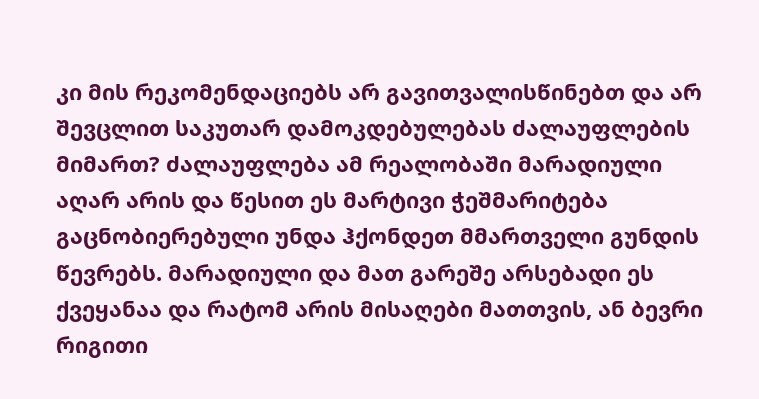კი მის რეკომენდაციებს არ გავითვალისწინებთ და არ შევცლით საკუთარ დამოკდებულებას ძალაუფლების მიმართ? ძალაუფლება ამ რეალობაში მარადიული აღარ არის და წესით ეს მარტივი ჭეშმარიტება გაცნობიერებული უნდა ჰქონდეთ მმართველი გუნდის წევრებს. მარადიული და მათ გარეშე არსებადი ეს ქვეყანაა და რატომ არის მისაღები მათთვის, ან ბევრი რიგითი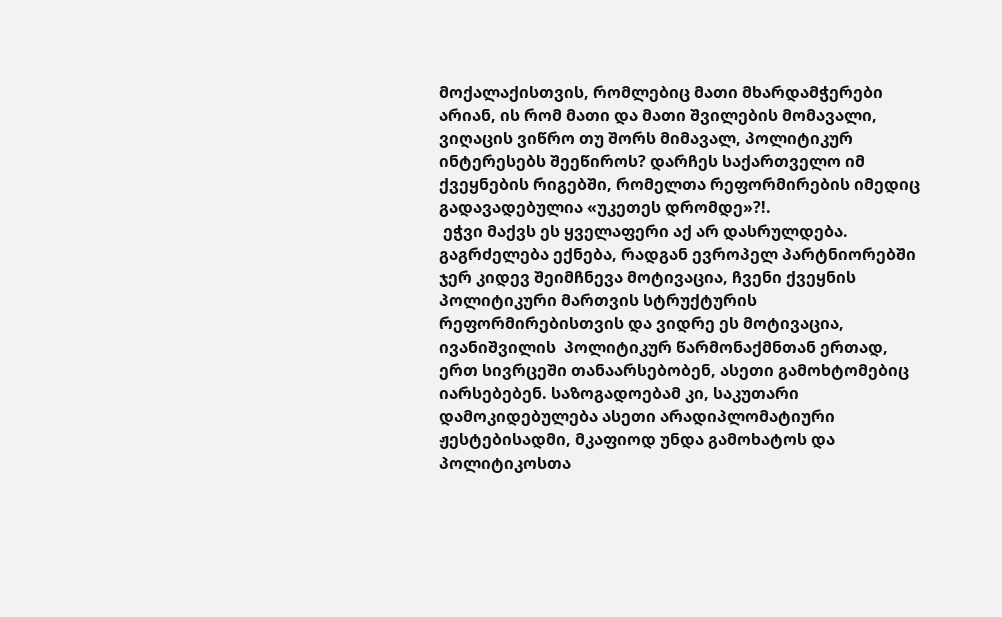მოქალაქისთვის, რომლებიც მათი მხარდამჭერები არიან, ის რომ მათი და მათი შვილების მომავალი, ვიღაცის ვიწრო თუ შორს მიმავალ, პოლიტიკურ ინტერესებს შეეწიროს? დარჩეს საქართველო იმ ქვეყნების რიგებში, რომელთა რეფორმირების იმედიც გადავადებულია «უკეთეს დრომდე»?!.
 ეჭვი მაქვს ეს ყველაფერი აქ არ დასრულდება. გაგრძელება ექნება, რადგან ევროპელ პარტნიორებში ჯერ კიდევ შეიმჩნევა მოტივაცია, ჩვენი ქვეყნის პოლიტიკური მართვის სტრუქტურის რეფორმირებისთვის და ვიდრე ეს მოტივაცია, ივანიშვილის  პოლიტიკურ წარმონაქმნთან ერთად, ერთ სივრცეში თანაარსებობენ, ასეთი გამოხტომებიც იარსებებენ. საზოგადოებამ კი, საკუთარი დამოკიდებულება ასეთი არადიპლომატიური ჟესტებისადმი, მკაფიოდ უნდა გამოხატოს და პოლიტიკოსთა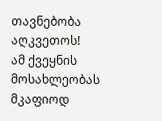თავნებობა აღკვეთოს!
ამ ქვეყნის მოსახლეობას მკაფიოდ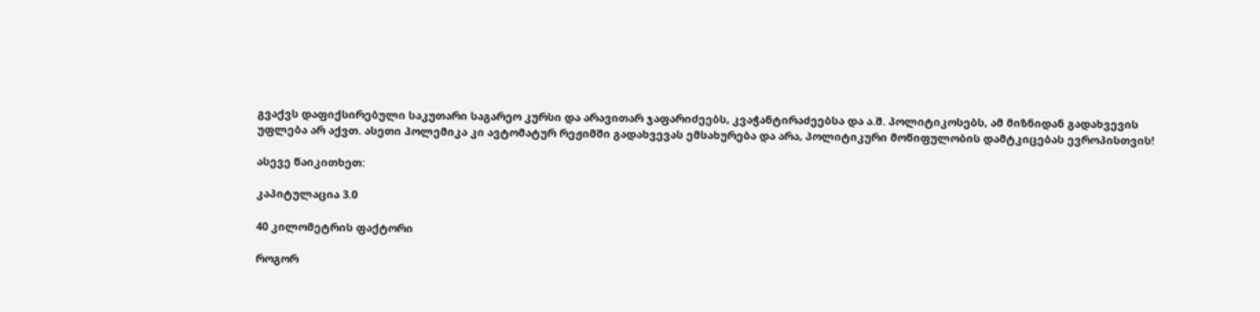გვაქვს დაფიქსირებული საკუთარი საგარეო კურსი და არავითარ ჯაფარიძეებს, კვაჭანტირაძეებსა და ა.შ. პოლიტიკოსებს, ამ მიზნიდან გადახვევის უფლება არ აქვთ. ასეთი პოლემიკა კი ავტომატურ რეჟიმში გადახვევას ემსახურება და არა, პოლიტიკური მოწიფულობის დამტკიცებას ევროპისთვის!

ასევე წაიკითხეთ:

კაპიტულაცია 3.0

40 კილომეტრის ფაქტორი

როგორ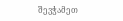შევჭამეთ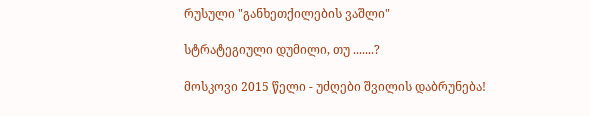რუსული "განხეთქილების ვაშლი"

სტრატეგიული დუმილი, თუ .......?

მოსკოვი 2015 წელი - უძღები შვილის დაბრუნება!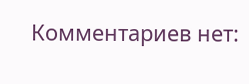Комментариев нет: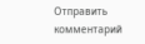Отправить комментарий